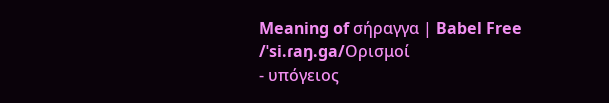Meaning of σήραγγα | Babel Free
/ˈsi.ɾaŋ.ɡa/Ορισμοί
- υπόγειος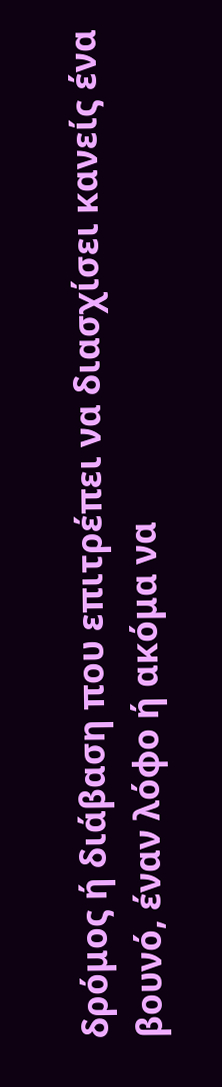δρόμος ή διάβαση που επιτρέπει να διασχίσει κανείς ένα βουνό, έναν λόφο ή ακόμα να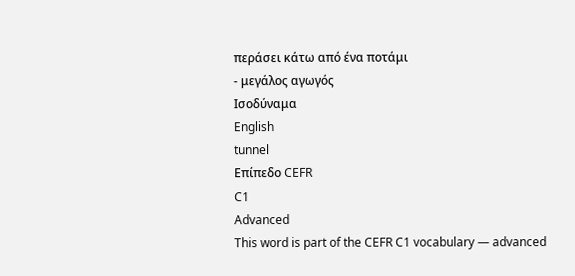περάσει κάτω από ένα ποτάμι
- μεγάλος αγωγός
Ισοδύναμα
English
tunnel
Επίπεδο CEFR
C1
Advanced
This word is part of the CEFR C1 vocabulary — advanced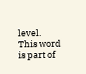level.
This word is part of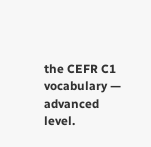the CEFR C1 vocabulary — advanced level.